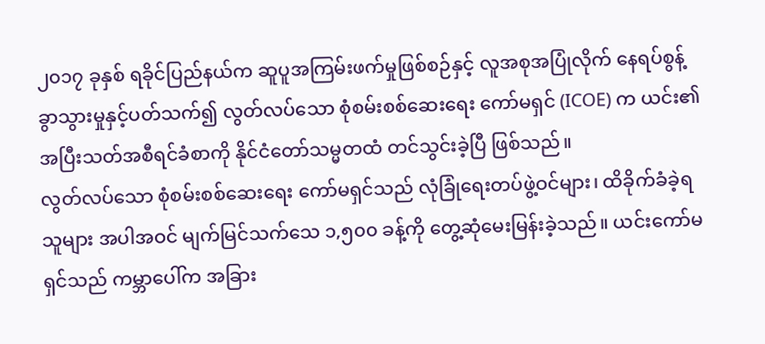၂၀၁၇ ခုနှစ် ရခိုင်ပြည်နယ်က ဆူပူအကြမ်းဖက်မှုဖြစ်စဉ်နှင့် လူအစုအပြုံလိုက် နေရပ်စွန့်ခွာသွားမှုနှင့်ပတ်သက်၍ လွတ်လပ်သော စုံစမ်းစစ်ဆေးရေး ကော်မရှင် (ICOE) က ယင်း၏ အပြီးသတ်အစီရင်ခံစာကို နိုင်ငံတော်သမ္မတထံ တင်သွင်းခဲ့ပြီ ဖြစ်သည်။
လွတ်လပ်သော စုံစမ်းစစ်ဆေးရေး ကော်မရှင်သည် လုံခြုံရေးတပ်ဖွဲ့ဝင်များ၊ ထိခိုက်ခံခဲ့ရသူများ အပါအဝင် မျက်မြင်သက်သေ ၁,၅၀၀ ခန့်ကို တွေ့ဆုံမေးမြန်းခဲ့သည်။ ယင်းကော်မရှင်သည် ကမ္ဘာပေါ်က အခြား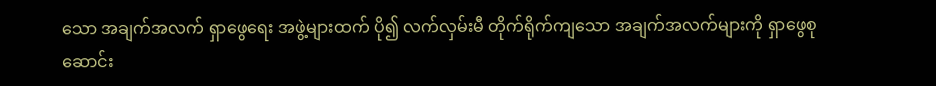သော အချက်အလက် ရှာဖွေရေး အဖွဲ့များထက် ပို၍ လက်လှမ်းမီ တိုက်ရိုက်ကျသော အချက်အလက်များကို ရှာဖွေစုဆောင်း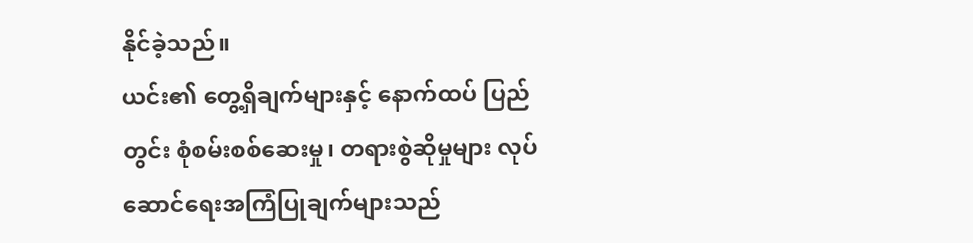နိုင်ခဲ့သည်။
ယင်း၏ တွေ့ရှိချက်များနှင့် နောက်ထပ် ပြည်တွင်း စုံစမ်းစစ်ဆေးမှု၊ တရားစွဲဆိုမှုများ လုပ်ဆောင်ရေးအကြံပြုချက်များသည်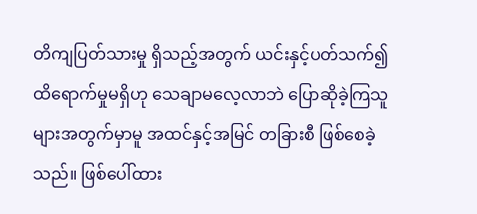တိကျပြတ်သားမှု ရှိသည့်အတွက် ယင်းနှင့်ပတ်သက်၍ ထိရောက်မှုမရှိဟု သေချာမလေ့လာဘဲ ပြောဆိုခဲ့ကြသူများအတွက်မှာမူ အထင်နှင့်အမြင် တခြားစီ ဖြစ်စေခဲ့သည်။ ဖြစ်ပေါ်ထား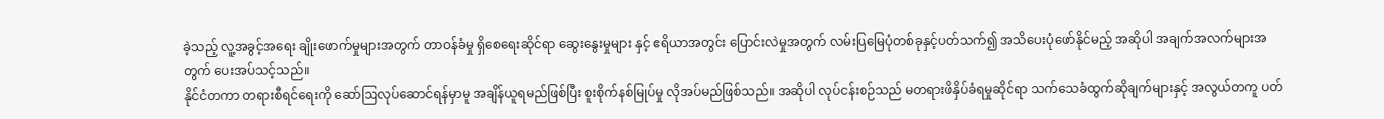ခဲ့သည့် လူ့အခွင့်အရေး ချိုးဖောက်မှုများအတွက် တာဝန်ခံမှု ရှိစေရေးဆိုင်ရာ ဆွေးနွေးမှုများ နှင့် ဧရိယာအတွင်း ပြောင်းလဲမှုအတွက် လမ်းပြမြေပုံတစ်ခုနှင့်ပတ်သက်၍ အသိပေးပုံဖော်နိုင်မည့် အဆိုပါ အချက်အလက်များအတွက် ပေးအပ်သင့်သည်။
နိုင်ငံတကာ တရားစီရင်ရေးကို ဆော်ဩလုပ်ဆောင်ရန်မှာမူ အချိန်ယူရမည်ဖြစ်ပြီး စူးစိုက်နစ်မြုပ်မှု လိုအပ်မည်ဖြစ်သည်။ အဆိုပါ လုပ်ငန်းစဉ်သည် မတရားဖိနှိပ်ခံရမှုဆိုင်ရာ သက်သေခံထွက်ဆိုချက်များနှင့် အလွယ်တကူ ပတ်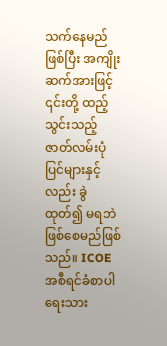သက်နေမည်ဖြစ်ပြီး အကျိုးဆက်အားဖြင့် ၎င်းတို့ ထည့်သွင်းသည့် ဇာတ်လမ်းပုံပြင်များနှင့် လည်း ခွဲထုတ်၍ မရဘဲဖြစ်စေမည်ဖြစ်သည်။ ICOE အစီရင်ခံစာပါ ရေးသား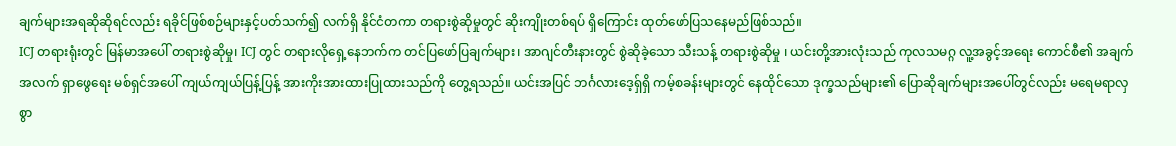ချက်များအရဆိုဆိုရင်လည်း ရခိုင်ဖြစ်စဉ်များနှင့်ပတ်သက်၍ လက်ရှိ နိုင်ငံတကာ တရားစွဲဆိုမှုတွင် ဆိုးကျိုးတစ်ရပ် ရှိကြောင်း ထုတ်ဖော်ပြသနေမည်ဖြစ်သည်။
ICJ တရားရုံးတွင် မြန်မာအပေါ် တရားစွဲဆိုမှု၊ ICJ တွင် တရားလိုရှေ့နေဘက်က တင်ပြဖော်ပြချက်များ၊ အာဂျင်တီးနားတွင် စွဲဆိုခဲ့သော သီးသန့် တရားစွဲဆိုမှု ၊ ယင်းတို့အားလုံးသည် ကုလသမဂ္ဂ လူ့အခွင့်အရေး ကောင်စီ၏ အချက်အလက် ရှာဖွေရေး မစ်ရှင်အပေါ် ကျယ်ကျယ်ပြန့်ပြန့် အားကိုးအားထားပြုထားသည်ကို တွေ့ရသည်။ ယင်းအပြင် ဘင်္ဂလားဒေ့ရှ်ရှိ ကမ့်စခန်းများတွင် နေထိုင်သော ဒုက္ခသည်များ၏ ပြောဆိုချက်များအပေါ်တွင်လည်း မရေမရာလှစွာ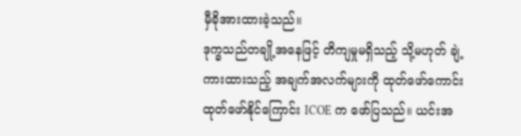မှီခိုအားထားခဲ့သည်။
ဒုက္ခသည်တချို့အနေဖြင့် တိကျမှုမရှိသည့် သို့မဟုတ် ချဲ့ကားထားသည့် အချက်အလက်များကို ထုတ်ဖော်ကောင်း ထုတ်ဖော်နိုင်ကြောင်း ICOE က ဖော်ပြသည်။ ယင်းအ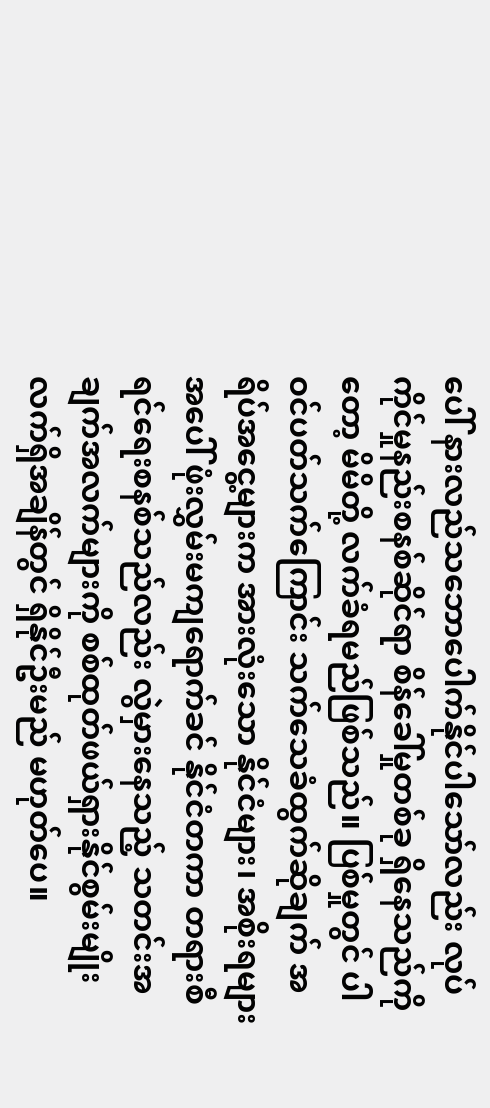ပေါ် နားလည်သဘောပေါက်နိုင်ပါသော်လည်း လုပ်ကိုင်မှုနည်းစနစ်ဆိုင်ရာ စိန်ခေါ်မှုတစ်ခု ရှိနေသည်ကိုတော့ မိမိတို့ လက်ခံရမည်ဖြစ်သည်။ ပြစ်မှုတွင် ပါဝင်ပတ်သက်ကြောင်း သက်သေခံထွက်ဆိုချက် အရိပ်အငွေ့များက အားလုံးသော နိုင်ငံများ၊ အစိုးရများအပေါ် ဖုံးလွှမ်းမကျရောက်ခင် နိုင်ငံတကာ တရားစီရင်ရေးစနစ်သည်လည်း လွဲမှားနေသည့် သတင်းအချက်အလက်များကို စစ်ထုတ်ဖယ်ရှားနိုင်စွမ်းမျိုး လက်ရှိအချိန်တွင် ရှိနိုင်ဦးမည် မဟုတ်ပေ။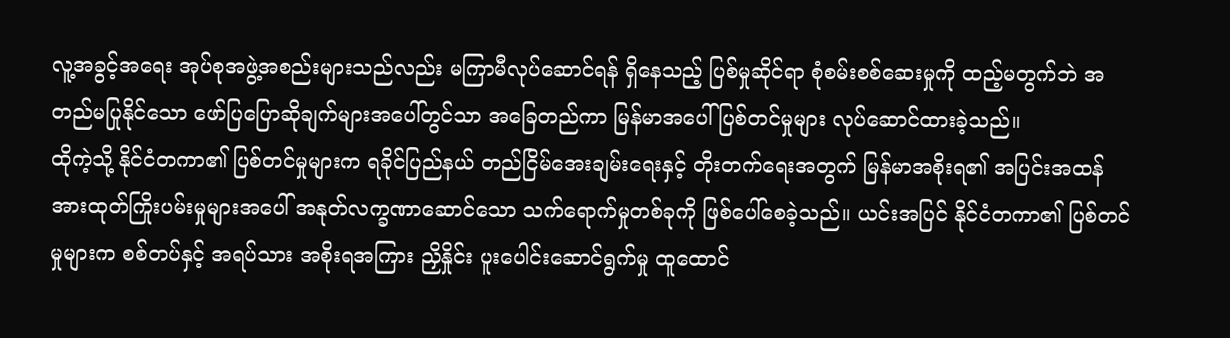လူ့အခွင့်အရေး အုပ်စုအဖွဲ့အစည်းများသည်လည်း မကြာမီလုပ်ဆောင်ရန် ရှိနေသည့် ပြစ်မှုဆိုင်ရာ စုံစမ်းစစ်ဆေးမှုကို ထည့်မတွက်ဘဲ အတည်မပြုနိုင်သော ဖော်ပြပြောဆိုချက်များအပေါ်တွင်သာ အခြေတည်ကာ မြန်မာအပေါ် ပြစ်တင်မှုများ လုပ်ဆောင်ထားခဲ့သည်။
ထိုကဲ့သို့ နိုင်ငံတကာ၏ ပြစ်တင်မှုများက ရခိုင်ပြည်နယ် တည်ငြိမ်အေးချမ်းရေးနှင့် တိုးတက်ရေးအတွက် မြန်မာအစိုးရ၏ အပြင်းအထန် အားထုတ်ကြိုးပမ်းမှုများအပေါ် အနုတ်လက္ခဏာဆောင်သော သက်ရောက်မှုတစ်ခုကို ဖြစ်ပေါ်စေခဲ့သည်။ ယင်းအပြင် နိုင်ငံတကာ၏ ပြစ်တင်မှုများက စစ်တပ်နှင့် အရပ်သား အစိုးရအကြား ညှိနှိုင်း ပူးပေါင်းဆောင်ရွက်မှု ထူထောင်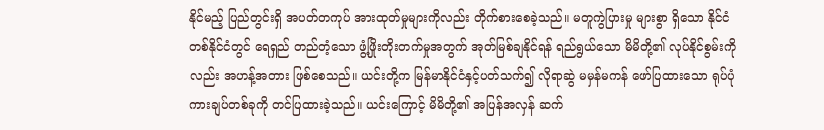နိုင်မည့် ပြည်တွင်းရှိ အပတ်တကုပ် အားထုတ်မှုများကိုလည်း တိုက်စားစေခဲ့သည်။ မတူကွဲပြားမှု များစွာ ရှိသော နိုင်ငံတစ်နိုင်ငံတွင် ရေရှည် တည်တံ့သော ဖွံ့ဖြိုးတိုးတက်မှုအတွက် အုတ်မြစ်ချနိုင်ရန် ရည်ရွယ်သော မိမိတို့၏ လုပ်နိုင်စွမ်းကိုလည်း အဟန့်အတား ဖြစ်စေသည်။ ယင်းတို့က မြန်မာနိုင်ငံနှင့်ပတ်သက်၍ လိုရာဆွဲ မမှန်မကန် ဖော်ပြထားသော ရုပ်ပုံကားချပ်တစ်ခုကို တင်ပြထားခဲ့သည်။ ယင်းကြောင့် မိမိတို့၏ အပြန်အလှန် ဆက်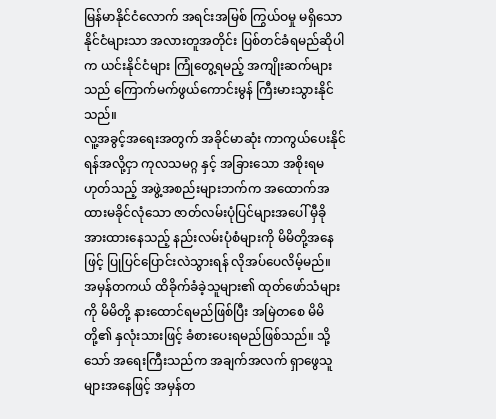မြန်မာနိုင်ငံလောက် အရင်းအမြစ် ကြွယ်ဝမှု မရှိသော နိုင်ငံများသာ အလားတူအတိုင်း ပြစ်တင်ခံရမည်ဆိုပါက ယင်းနိုင်ငံများ ကြုံတွေ့ရမည့် အကျိုးဆက်များသည် ကြောက်မက်ဖွယ်ကောင်းမွန် ကြီးမားသွားနိုင်သည်။
လူ့အခွင့်အရေးအတွက် အခိုင်မာဆုံး ကာကွယ်ပေးနိုင်ရန်အလို့ငှာ ကုလသမဂ္ဂ နှင့် အခြားသော အစိုးရမဟုတ်သည့် အဖွဲ့အစည်းများဘက်က အထောက်အထားမခိုင်လုံသော ဇာတ်လမ်းပုံပြင်များအပေါ် မှီခိုအားထားနေသည့် နည်းလမ်းပုံစံများကို မိမိတို့အနေဖြင့် ပြုပြင်ပြောင်းလဲသွားရန် လိုအပ်ပေလိမ့်မည်။ အမှန်တကယ် ထိခိုက်ခံခဲ့သူများ၏ ထုတ်ဖော်သံများကို မိမိတို့ နားထောင်ရမည်ဖြစ်ပြီး အမြဲတစေ မိမိတို့၏ နှလုံးသားဖြင့် ခံစားပေးရမည်ဖြစ်သည်။ သို့သော် အရေးကြီးသည်က အချက်အလက် ရှာဖွေသူများအနေဖြင့် အမှန်တ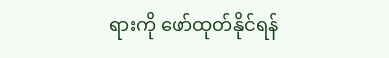ရားကို ဖော်ထုတ်နိုင်ရန်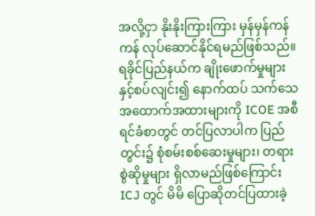အလို့ငှာ နိုးနိုးကြားကြား မှန်မှန်ကန်ကန် လုပ်ဆောင်နိုင်ရမည်ဖြစ်သည်။
ရခိုင်ပြည်နယ်က ချိုးဖောက်မှုများနှင့်စပ်လျင်း၍ နောက်ထပ် သက်သေအထောက်အထားများကို ICOE အစီရင်ခံစာတွင် တင်ပြလာပါက ပြည်တွင်း၌ စုံစမ်းစစ်ဆေးမှုများ၊ တရားစွဲဆိုမှုများ ရှိလာမည်ဖြစ်ကြောင်း ICJ တွင် မိမိ ပြောဆိုတင်ပြထားခဲ့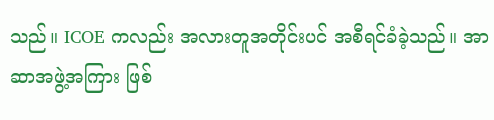သည်။ ICOE ကလည်း အလားတူအတိုင်းပင် အစီရင်ခံခဲ့သည်။ အာဆာအဖွဲ့အကြား ဖြစ်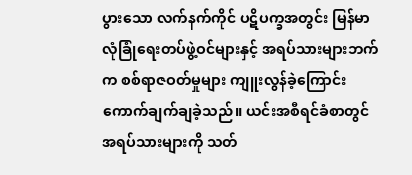ပွားသော လက်နက်ကိုင် ပဋိပက္ခအတွင်း မြန်မာလုံခြုံရေးတပ်ဖွဲ့ဝင်များနှင့် အရပ်သားများဘက်က စစ်ရာဇဝတ်မှုများ ကျူးလွန်ခဲ့ကြောင်း ကောက်ချက်ချခဲ့သည်။ ယင်းအစီရင်ခံစာတွင် အရပ်သားများကို သတ်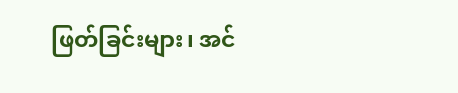ဖြတ်ခြင်းများ၊ အင်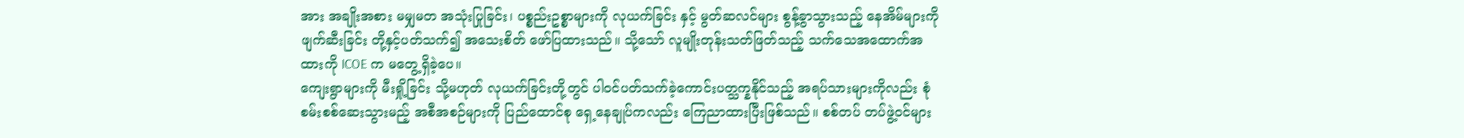အား အချိုးအစား မမျှမတ အသုံးပြုခြင်း၊ ပစ္စည်းဥစ္စာများကို လုယက်ခြင်း နှင့် မွတ်ဆလင်များ စွန့်ခွာသွားသည့် နေအိမ်များကို ဖျက်ဆီးခြင်း တို့နှင့်ပတ်သက်၍ အသေးစိတ် ဖော်ပြထားသည်။ သို့သော် လူမျိုးတုန်းသတ်ဖြတ်သည့် သက်သေအထောက်အထားကို ICOE က မတွေ့ရှိခဲ့ပေ။
ကျေးရွာများကို မီးရှို့ခြင်း သို့မဟုတ် လုယက်ခြင်းတို့တွင် ပါဝင်ပတ်သက်ခဲ့ကောင်းပတ္သက္နနိုင်သည့် အရပ်သားများကိုလည်း စုံစမ်းစစ်ဆေးသွားမည့် အစီအစဉ်များကို ပြည်ထောင်စု ရှေ့နေချုပ်ကလည်း ကြေညာထားပြီးဖြစ်သည်။ စစ်တပ် တပ်ဖွဲ့ဝင်များ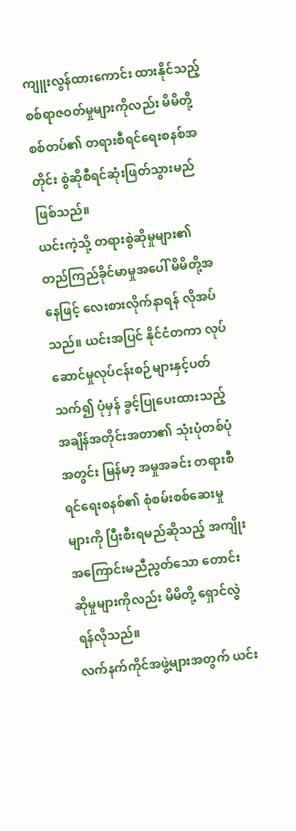ကျူးလွန်ထားကောင်း ထားနိုင်သည့် စစ်ရာဇဝတ်မှုများကိုလည်း မိမိတို့ စစ်တပ်၏ တရားစီရင်ရေးစနစ်အတိုင်း စွဲဆိုစီရင်ဆုံးဖြတ်သွားမည်ဖြစ်သည်။
ယင်းကဲ့သို့ တရားစွဲဆိုမှုများ၏ တည်ကြည်ခိုင်မာမှုအပေါ် မိမိတို့အနေဖြင့် လေးစားလိုက်နာရန် လိုအပ်သည်။ ယင်းအပြင် နိုင်ငံတကာ လုပ်ဆောင်မှုလုပ်ငန်းစဉ်များနှင့်ပတ်သက်၍ ပုံမှန် ခွင့်ပြုပေးထားသည့် အချိန်အတိုင်းအတာ၏ သုံးပုံတစ်ပုံအတွင်း မြန်မာ့ အမှုအခင်း တရားစီရင်ရေးစနစ်၏ စုံစမ်းစစ်ဆေးမှုများကို ပြီးစီးရမည်ဆိုသည့် အကျိုးအကြောင်းမညီညွတ်သော တောင်းဆိုမှုများကိုလည်း မိမိတို့ ရှောင်လွဲရန်လိုသည်။
လက်နက်ကိုင်အဖွဲ့များအတွက် ယင်း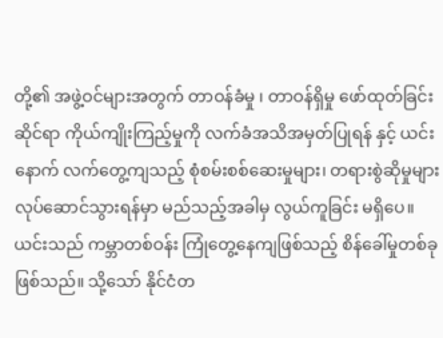တို့၏ အဖွဲ့ဝင်များအတွက် တာဝန်ခံမှု ၊ တာဝန်ရှိမှု ဖော်ထုတ်ခြင်းဆိုင်ရာ ကိုယ်ကျိုးကြည့်မှုကို လက်ခံအသိအမှတ်ပြုရန် နှင့် ယင်းနောက် လက်တွေ့ကျသည့် စုံစမ်းစစ်ဆေးမှုများ၊ တရားစွဲဆိုမှုများ လုပ်ဆောင်သွားရန်မှာ မည်သည့်အခါမှ လွယ်ကူခြင်း မရှိပေ။ ယင်းသည် ကမ္ဘာတစ်ဝန်း ကြုံတွေ့နေကျဖြစ်သည့် စိန်ခေါ်မှုတစ်ခုဖြစ်သည်။ သို့သော် နိုင်ငံတ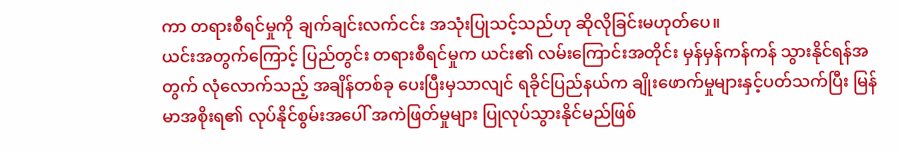ကာ တရားစီရင်မှုကို ချက်ချင်းလက်ငင်း အသုံးပြုသင့်သည်ဟု ဆိုလိုခြင်းမဟုတ်ပေ။
ယင်းအတွက်ကြောင့် ပြည်တွင်း တရားစီရင်မှုက ယင်း၏ လမ်းကြောင်းအတိုင်း မှန်မှန်ကန်ကန် သွားနိုင်ရန်အတွက် လုံလောက်သည့် အချိန်တစ်ခု ပေးပြီးမှသာလျင် ရခိုင်ပြည်နယ်က ချိုးဖောက်မှုများနှင့်ပတ်သက်ပြီး မြန်မာအစိုးရ၏ လုပ်နိုင်စွမ်းအပေါ် အကဲဖြတ်မှုများ ပြုလုပ်သွားနိုင်မည်ဖြစ်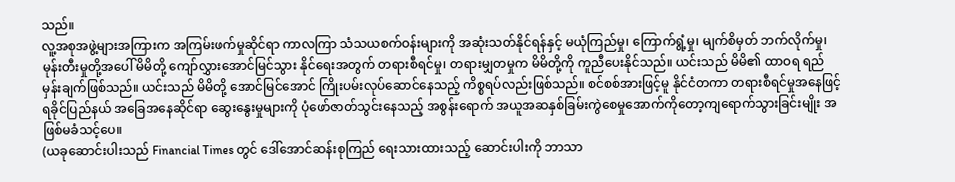သည်။
လူ့အစုအဖွဲ့များအကြားက အကြမ်းဖက်မှုဆိုင်ရာ ကာလကြာ သံသယစက်ဝန်းများကို အဆုံးသတ်နိုင်ရန်နှင့် မယုံကြည်မှု၊ ကြောက်ရွံ့မှု၊ မျက်စိမှတ် ဘက်လိုက်မှု၊ မုန်းတီးမှုတို့အပေါ် မိမိတို့ ကျော်လွှားအောင်မြင်သွား နိုင်ရေးအတွက် တရားစီရင်မှု၊ တရားမျှတမှုက မိမိတို့ကို ကူညီပေးနိုင်သည်။ ယင်းသည် မိမိ၏ ထာဝရ ရည်မှန်းချက်ဖြစ်သည်။ ယင်းသည် မိမိတို့ အောင်မြင်အောင် ကြိုးပမ်းလုပ်ဆောင်နေသည့် ကိစ္စရပ်လည်းဖြစ်သည်။ စင်စစ်အားဖြင့်မူ နိုင်ငံတကာ တရားစီရင်မှုအနေဖြင့် ရခိုင်ပြည်နယ် အခြေအနေဆိုင်ရာ ဆွေးနွေးမှုများကို ပုံဖော်ဇာတ်သွင်းနေသည့် အစွန်းရောက် အယူအဆနှစ်ခြမ်းကွဲစေမှုအောက်ကိုတော့ကျရောက်သွားခြင်းမျိုး အဖြစ်မခံသင့်ပေ။
(ယခုဆောင်းပါးသည် Financial Times တွင် ဒေါ်အောင်ဆန်းစုကြည် ရေးသားထားသည့် ဆောင်းပါးကို ဘာသာ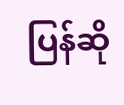ပြန်ဆို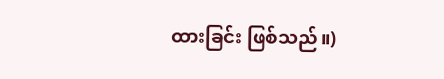ထားခြင်း ဖြစ်သည်။)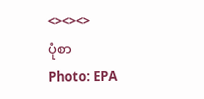<><><>
ပုံစာ
Photo: EPA